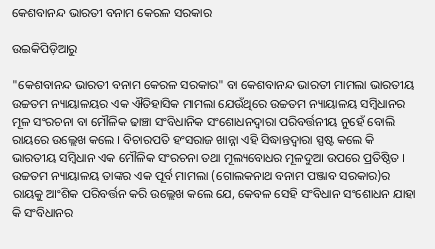କେଶବାନନ୍ଦ ଭାରତୀ ବନାମ କେରଳ ସରକାର

ଉଇକିପିଡ଼ିଆ‌ରୁ

"କେଶବାନନ୍ଦ ଭାରତୀ ବନାମ କେରଳ ସରକାର" ବା କେଶବାନନ୍ଦ ଭାରତୀ ମାମଲା ଭାରତୀୟ ଉଚ୍ଚତମ ନ୍ୟାୟାଳୟର ଏକ ଐତିହାସିକ ମାମଲା ଯେଉଁଥିରେ ଉଚ୍ଚତମ ନ୍ୟାୟାଳୟ ସମ୍ବିଧାନର ମୂଳ ସଂରଚନା ବା ମୌଳିକ ଢାଞ୍ଚା ସଂବିଧାନିକ ସଂଶୋଧନଦ୍ୱାରା ପରିବର୍ତ୍ତନୀୟ ନୁହେଁ ବୋଲି ରାୟରେ ଉଲ୍ଲେଖ କଲେ । ବିଚାରପତି ହଂସରାଜ ଖାନ୍ନା ଏହି ସିଦ୍ଧାନ୍ତଦ୍ୱାରା ସ୍ପଷ୍ଟ କଲେ କି ଭାରତୀୟ ସମ୍ବିଧାନ ଏକ ମୌଳିକ ସଂରଚନା ତଥା ମୂଲ୍ୟବୋଧର ମୂଳଦୁଆ ଉପରେ ପ୍ରତିଷ୍ଠିତ । ଉଚ୍ଚତମ ନ୍ୟାୟାଳୟ ତାଙ୍କର ଏକ ପୂର୍ବ ମାମଲା (ଗୋଲକନାଥ ବନାମ ପଞ୍ଜାବ ସରକାର)ର ରାୟକୁ ଆଂଶିକ ପରିବର୍ତ୍ତନ କରି ଉଲ୍ଲେଖ କଲେ ଯେ, କେବଳ ସେହି ସଂବିଧାନ ସଂଶୋଧନ ଯାହା କି ସଂବିଧାନର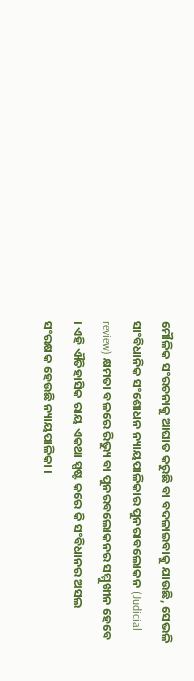ମୌଳିକ ସଂରଚନାକୁ ଆଘାତ କରୁଛି ବା ବଦଳାଇବାକୁ ଯାଉଛି, ସେଭଳି ସାଂବିଧାନିକ ସଂଶୋଧନ ନ୍ୟାୟପାଳିକାର ପୁନରାବଲୋକନ (Judicial review) କ୍ଷମତା ବଳରେ ରିଭ୍ୟୁ ବା ପୁନରବଲୋକନର ସମ୍ମୁଖୀନ ହେବେ । ଏହି ଐତିହାସିକ ରାୟ ଏକଥା ସ୍ପଷ୍ଟ କରେ କି ସଂବିଧାନର ଅସଲ ସଂରକ୍ଷକ ହେଉଛି ନ୍ୟାୟପାଳିକା ।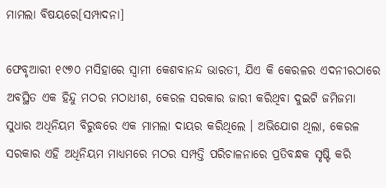ମାମଲା ବିଷୟରେ[ସମ୍ପାଦନା]

ଫେବୃଆରୀ ୧୯୭୦ ମସିହାରେ ସ୍ୱାମୀ କେଶବାନନ୍ଦ ଭାରତୀ, ଯିଏ କି କେରଳର ଏଦନୀରଠାରେ ଅବସ୍ଥିତ ଏକ ହିନ୍ଦୁ ମଠର ମଠାଧୀଶ, କେରଳ ସରକାର ଜାରୀ କରିଥିବା ଦୁଇଟି ଜମିଜମା ସୁଧାର ଅଧିନିୟମ ବିରୁଦ୍ଧରେ ଏକ ମାମଲା ଦାୟର କରିଥିଲେ । ଅଭିଯୋଗ ଥିଲା, କେରଳ ସରକାର ଏହି ଅଧିନିୟମ ମାଧ୍ୟମରେ ମଠର ସମ୍ପତ୍ତି ପରିଚାଳନାରେ ପ୍ରତିବନ୍ଧକ ସୃଷ୍ଟି କରି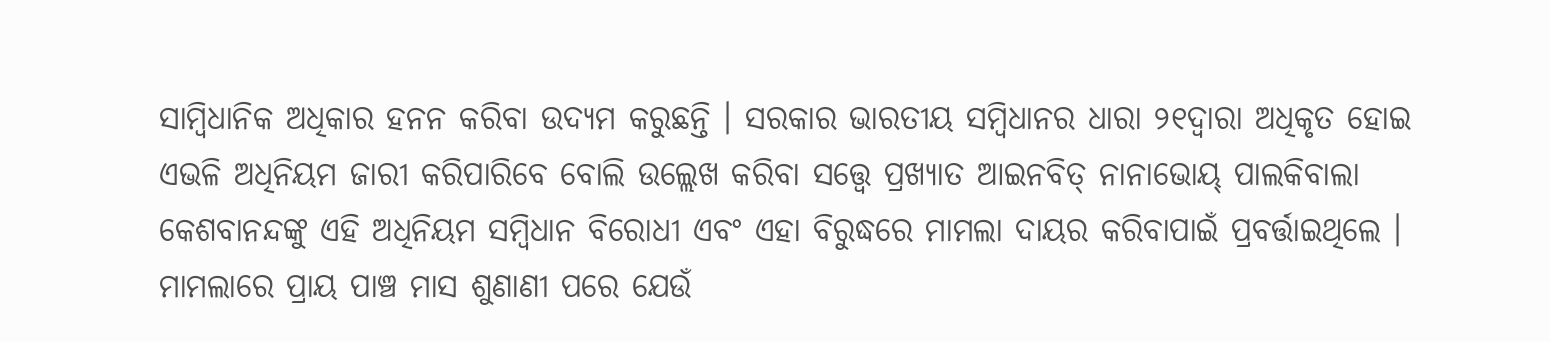ସାମ୍ବିଧାନିକ ଅଧିକାର ହନନ କରିବା ଉଦ୍ୟମ କରୁଛନ୍ତି । ସରକାର ଭାରତୀୟ ସମ୍ବିଧାନର ଧାରା ୨୧ଦ୍ୱାରା ଅଧିକୃତ ହୋଇ ଏଭଳି ଅଧିନିୟମ ଜାରୀ କରିପାରିବେ ବୋଲି ଉଲ୍ଲେଖ କରିବା ସତ୍ତ୍ୱେ ପ୍ରଖ୍ୟାତ ଆଇନବିତ୍ ନାନାଭୋୟ୍ ପାଲକିବାଲା କେଶବାନନ୍ଦଙ୍କୁ ଏହି ଅଧିନିୟମ ସମ୍ବିଧାନ ବିରୋଧୀ ଏବଂ ଏହା ବିରୁଦ୍ଧରେ ମାମଲା ଦାୟର କରିବାପାଇଁ ପ୍ରବର୍ତ୍ତାଇଥିଲେ । ମାମଲାରେ ପ୍ରାୟ ପାଞ୍ଚ ମାସ ଶୁଣାଣୀ ପରେ ଯେଉଁ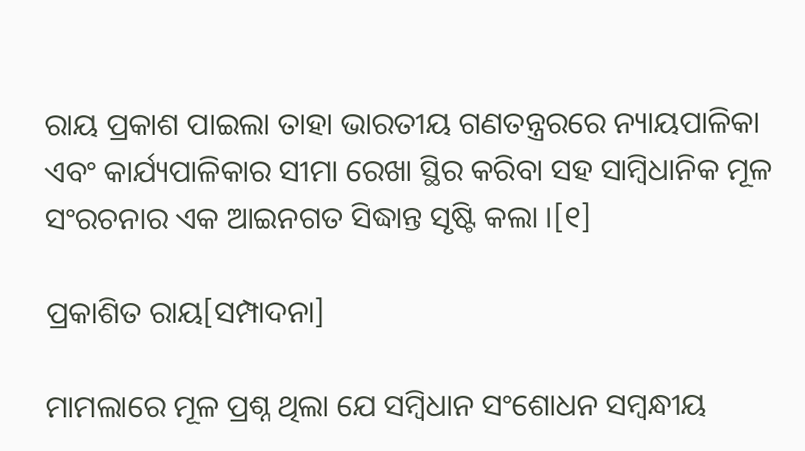ରାୟ ପ୍ରକାଶ ପାଇଲା ତାହା ଭାରତୀୟ ଗଣତନ୍ତ୍ରରରେ ନ୍ୟାୟପାଳିକା ଏବଂ କାର୍ଯ୍ୟପାଳିକାର ସୀମା ରେଖା ସ୍ଥିର କରିବା ସହ ସାମ୍ବିଧାନିକ ମୂଳ ସଂରଚନାର ଏକ ଆଇନଗତ ସିଦ୍ଧାନ୍ତ ସୃଷ୍ଟି କଲା ।[୧]

ପ୍ରକାଶିତ ରାୟ[ସମ୍ପାଦନା]

ମାମଲାରେ ମୂଳ ପ୍ରଶ୍ନ ଥିଲା ଯେ ସମ୍ବିଧାନ ସଂଶୋଧନ ସମ୍ବନ୍ଧୀୟ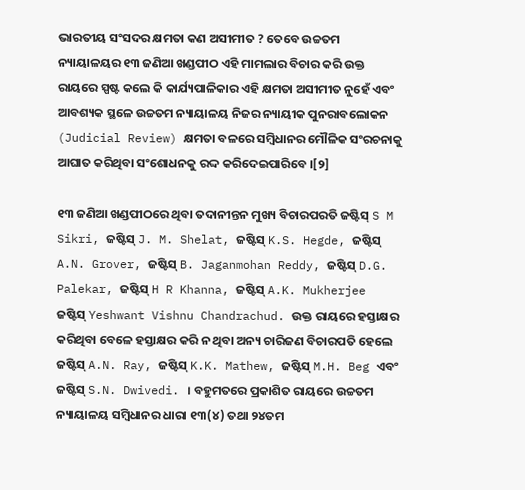ଭାରତୀୟ ସଂସଦର କ୍ଷମତା କଣ ଅସୀମୀତ ? ତେବେ ଉଚ୍ଚତମ ନ୍ୟାୟାଳୟର ୧୩ ଜଣିଆ ଖଣ୍ଡପୀଠ ଏହି ମାମଲାର ବିଚାର କରି ଉକ୍ତ ରାୟରେ ସ୍ପଷ୍ଟ କଲେ କି କାର୍ଯ୍ୟପାଳିକାର ଏହି କ୍ଷମତା ଅସୀମୀତ ନୁହେଁ ଏବଂ ଆବଶ୍ୟକ ସ୍ଥଳେ ଉଚ୍ଚତମ ନ୍ୟାୟାଳୟ ନିଜର ନ୍ୟାୟୀକ ପୁନରାବଲୋକନ (Judicial Review) କ୍ଷମତା ବଳରେ ସମ୍ବିଧାନର ମୌଳିକ ସଂରଚନାକୁ ଆଘାତ କରିଥିବା ସଂଶୋଧନକୁ ରଦ୍ଦ କରିଦେଇପାରିବେ ।[୨]

୧୩ ଜଣିଆ ଖଣ୍ଡପୀଠରେ ଥିବା ତଦାନୀନ୍ତନ ମୁଖ୍ୟ ବିଚାରପରତି ଜଷ୍ଟିସ୍ S M Sikri, ଜଷ୍ଟିସ୍ J. M. Shelat, ଜଷ୍ଟିସ୍ K.S. Hegde, ଜଷ୍ଟିସ୍ A.N. Grover, ଜଷ୍ଟିସ୍ B. Jaganmohan Reddy, ଜଷ୍ଟିସ୍ D.G. Palekar, ଜଷ୍ଟିସ୍ H R Khanna, ଜଷ୍ଟିସ୍ A.K. Mukherjee ଜଷ୍ଟିସ୍ Yeshwant Vishnu Chandrachud. ଉକ୍ତ ରାୟରେ ହସ୍ତାକ୍ଷର କରିଥିବା ବେଳେ ହସ୍ତାକ୍ଷର କରି ନ ଥିବା ଅନ୍ୟ ଚାରିଜଣ ବିଚାରପତି ହେଲେ ଜଷ୍ଟିସ୍ A.N. Ray, ଜଷ୍ଟିସ୍ K.K. Mathew, ଜଷ୍ଟିସ୍ M.H. Beg ଏବଂ ଜଷ୍ଟିସ୍ S.N. Dwivedi. । ବହୁମତରେ ପ୍ରକାଶିତ ରାୟରେ ଉଚ୍ଚତମ ନ୍ୟାୟାଳୟ ସମ୍ବିଧାନର ଧାରା ୧୩(୪) ତଥା ୨୪ତମ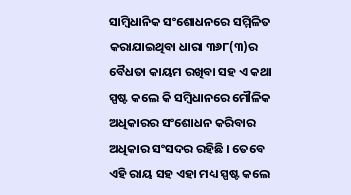ସାମ୍ବିଧାନିକ ସଂଶୋଧନରେ ସମ୍ମିଳିତ କରାଯାଇଥିବା ଧାରା ୩୬୮(୩)ର ବୈଧତା କାୟମ ରଖିବା ସହ ଏ କଥା ସ୍ପଷ୍ଟ କଲେ କି ସମ୍ବିଧାନରେ ମୌଳିକ ଅଧିକାରର ସଂଶୋଧନ କରିବାର ଅଧିକାର ସଂସଦର ରହିଛି । ତେବେ ଏହି ରାୟ ସହ ଏହା ମଧ୍ୟ ସ୍ପଷ୍ଟ କଲେ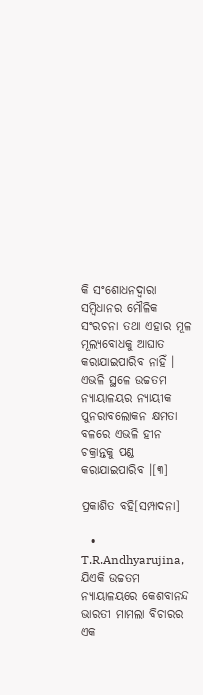କି ସଂଶୋଧନଦ୍ୱାରା ସମ୍ବିଧାନର ମୌଳିକ ସଂରଚନା ତଥା ଏହାର ମୂଳ ମୂଲ୍ୟବୋଧକୁ ଆଘାତ କରାଯାଇପାରିବ ନାହିଁ । ଏଭଳି ସ୍ଥଳେ ଉଚ୍ଚତମ ନ୍ୟାୟାଳୟର ନ୍ୟାୟୀକ ପୁନରାବଲୋକନ କ୍ଷମତା ବଳରେ ଏଭଳି ହୀନ ଚକ୍ରାନ୍ତକୁ ପଣ୍ଡ କରାଯାଇପାରିବ ।[୩]

ପ୍ରକାଶିତ ବହି[ସମ୍ପାଦନା]

  • T.R.Andhyarujina, ଯିଏକି ଉଚ୍ଚତମ ନ୍ୟାୟାଳୟରେ କେଶବାନନ୍ଦ ଭାରତୀ ମାମଲା ବିଚାରର ଏକ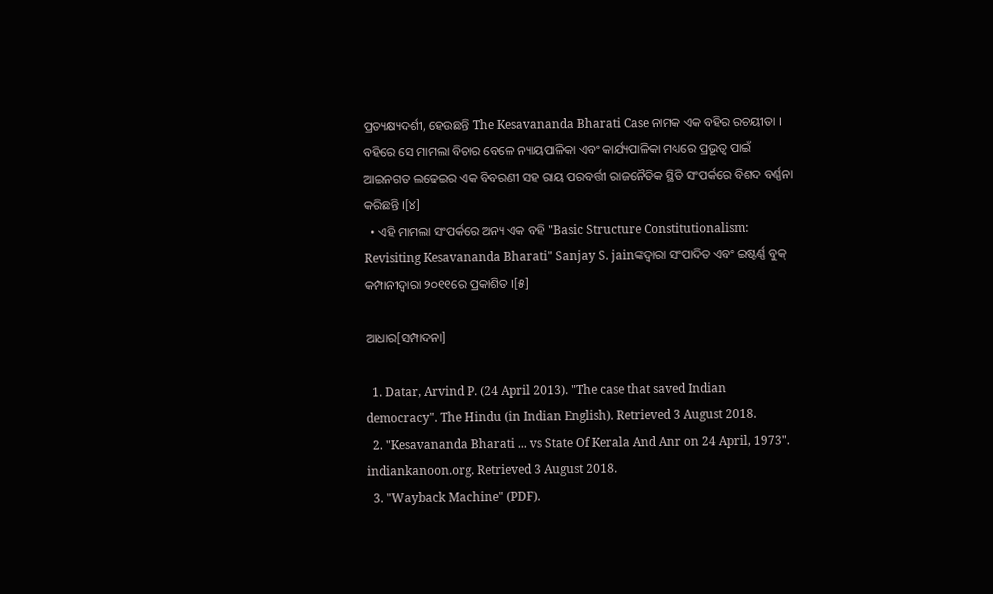ପ୍ରତ୍ୟକ୍ଷ୍ୟଦର୍ଶୀ, ହେଉଛନ୍ତି The Kesavananda Bharati Case ନାମକ ଏକ ବହିର ରଚୟୀତା । ବହିରେ ସେ ମାମଲା ବିଚାର ବେଳେ ନ୍ୟାୟପାଳିକା ଏବଂ କାର୍ଯ୍ୟପାଳିକା ମଧ୍ୟରେ ପ୍ରଭୂତ୍ୱ ପାଇଁ ଆଇନଗତ ଲଢେଇର ଏକ ବିବରଣୀ ସହ ରାୟ ପରବର୍ତ୍ତୀ ରାଜନୈତିକ ସ୍ଥିତି ସଂପର୍କରେ ବିଶଦ ବର୍ଣ୍ଣନା କରିଛନ୍ତି ।[୪]
  • ଏହି ମାମଲା ସଂପର୍କରେ ଅନ୍ୟ ଏକ ବହି "Basic Structure Constitutionalism: Revisiting Kesavananda Bharati" Sanjay S. jainଙ୍କଦ୍ୱାରା ସଂପାଦିତ ଏବଂ ଇଷ୍ଟର୍ଣ୍ଣ ବୁକ୍ କମ୍ପାନୀଦ୍ୱାରା ୨୦୧୧ରେ ପ୍ରକାଶିତ ।[୫]

ଆଧାର[ସମ୍ପାଦନା]

  1. Datar, Arvind P. (24 April 2013). "The case that saved Indian democracy". The Hindu (in Indian English). Retrieved 3 August 2018.
  2. "Kesavananda Bharati ... vs State Of Kerala And Anr on 24 April, 1973". indiankanoon.org. Retrieved 3 August 2018.
  3. "Wayback Machine" (PDF).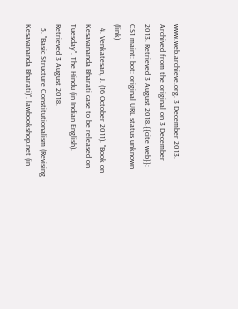www.web.archieve.org. 3 December 2013. Archived from the original on 3 December 2013. Retrieved 3 August 2018.{{cite web}}: CS1 maint: bot: original URL status unknown (link)
  4. Venkatesan, J. (16 October 2011). "Book on Kesavananda Bharati case to be released on Tuesday". The Hindu (in Indian English). Retrieved 3 August 2018.
  5. "Basic Structure Constitutionalism (Revising Kesavananda Bharati)". lawbookshop.net (in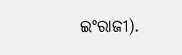ଇଂରାଜୀ).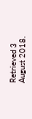Retrieved 3 August 2018.